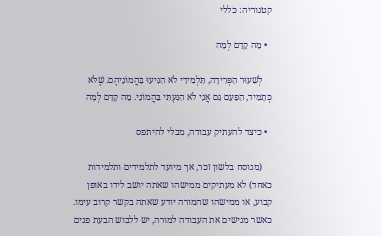קטגוריה: כללי

  • מָה קָדַם לְמָה

    לְשִׁעוּר הַפְּרִידָה, תַּלְמִידַי לֹא הִגִּיעוּ בַּהֲמוֹנֵיהֶם. שֶׁלֹּא כְּתָמִיד, הַפַּעַם גַּם אֲנִי לֹא הִגַּעְתִּי בַּהֲמוֹנַי. מָה קָדַם לְמָה

  • כיצד להעתיק עבודה, מבלי להיתפס

    (מנוסח בלשון זכר, אך מיועד לתלמידים ותלמידות כאחד) לא מעתיקים ממישהו שאתה יושב לידו באופן קבוע, או ממישהו שהמורה יודע שאתה בקשר קרוב עימו. כאשר מגישים את העבודה למורה, יש ללבוש הבעת פנים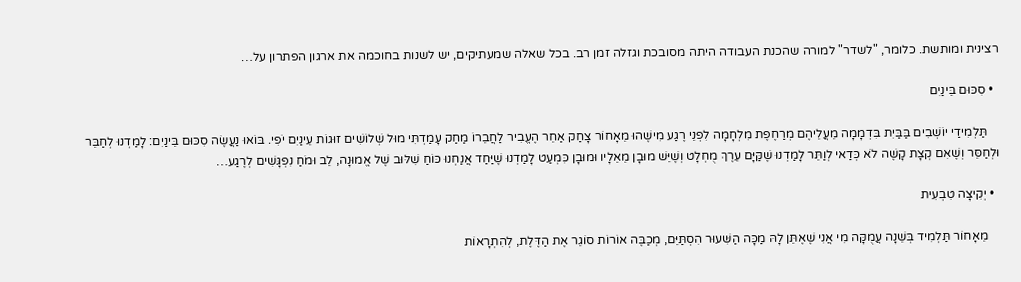רצינית ומותשת. כלומר, "לשדר" למורה שהכנת העבודה היתה מסובכת וגזלה זמן רב. בכל שאלה שמעתיקים, יש לשנות בחוכמה את ארגון הפתרון על…

  • סִכּוּם בֵּינַיִם

    תַּלְמִידַי יוֹשְׁבִים בַּבַּיִת בִּדְמָמָה מֵעֲלֵיהֶם מְרַחֶפֶת מִלְחָמָה לִפְנֵי רֶגַע מִישֶׁהוּ מֵאָחוֹר צָחַק אַחֵר הֶעֱבִיר לַחֲבֵרוֹ מַחַק עָמַדְתִּי מוּל שְׁלוֹשִׁים זוּגוֹת עֵינַיִם יֹפִי. בּוֹאוּ נַעֲשֶׂה סִכּוּם בֵּינַיִם: לָמַדְנוּ לְחַבֵּר וּלְחַסֵּר וְשֶׁאִם קְצָת קָשֶׁה לֹא כְּדַאי לְוַתֵּר לָמַדְנוּ שֶׁקַּיָּם עֵרֶךְ מֻחְלָט וְשֶׁיֵּשׁ מוּבָן מֵאֵלָיו וּמוּבָן כִּמְעַט לָמַדְנוּ שֶׁיַּחַד אֲנַחְנוּ כּוֹחַ שִׁלּוּב שֶׁל אֱמוּנָה, לֵב וּמֹחַ נִפְגָּשִׁים לְרֶגַע…

  • יְקִיצָה טִבְעִית

    מֵאָחוֹר תַּלְמִיד בְּשֵׁנָה עֲמֻקָּה מִי אֲנִי שֶׁאֶתֵּן לָהּ מַכָּה הַשִּׁעוּר הִסְתַּיֵּם, מְכַבֶּה אוֹרוֹת סוֹגֵר אֶת הַדֶּלֶת, לְהִתְרָאוֹת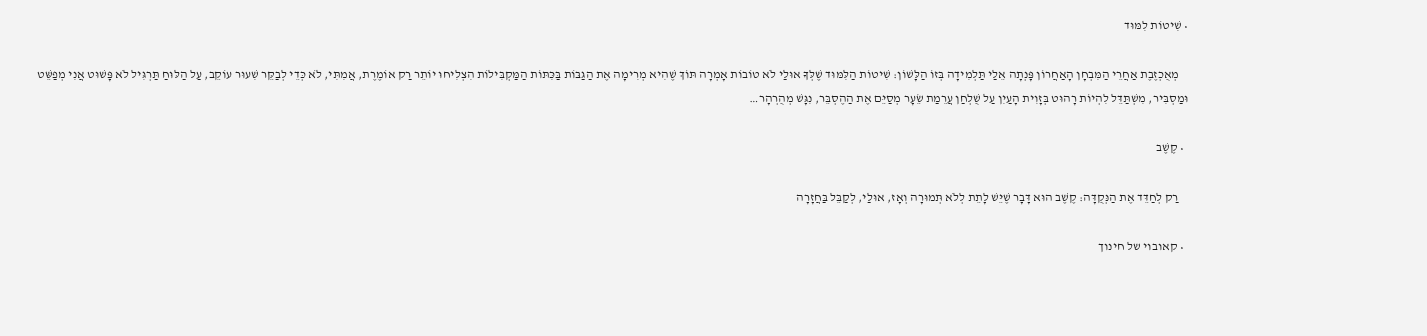• שִׁיטוֹת לִמּוּד

    מְאֻכְזֶבֶת אַחֲרֵי הַמִּבְחָן הָאַחֲרוֹן פָּנְתָה אֵלַי תַּלְמִידָה בְּזוֹ הַלָּשׁוֹן: שִׁיטוֹת הַלִּמּוּד שֶׁלְּךָ אוּלַי לֹא טוֹבוֹת אָמְרָה תּוֹךְ שֶׁהִיא מְרִימָה אֶת הַגַּבּוֹת בַּכִּתּוֹת הַמַּקְבִּילוֹת הִצְלִיחוּ יוֹתֵר רַק אוֹמֶרֶת, אֲמִתִּי, לֹא כְּדֵי לְבַקֵּר שִׁעוּר עוֹקֵב, עַל הַלּוּחַ תַּרְגִּיל לֹא פָּשׁוּט אֲנִי מְפַשֵּׁט וּמַסְבִּיר, מִשְׁתַּדֵּל לִהְיוֹת רָהוּט בְּזָוִית הָעַיִן עַל שֻׁלְחַן עֲרֵמַת שֵׂעָר מְסַיֵּם אֶת הַהֶסְבֵּר, נִגָּשׁ מְהֻרְהָר…

  • קֶשֶׁב

    רַק לְחַדֵּד אֶת הַנְּקֻדָּה: קֶשֶׁב הוּא דָּבָר שֶׁיֵּשׁ לָתֵת לְלֹא תְּמוּרָה וְאָז, אוּלַי, לְקַבֵּל בַּחֲזָרָה

  • קאובוי של חינוך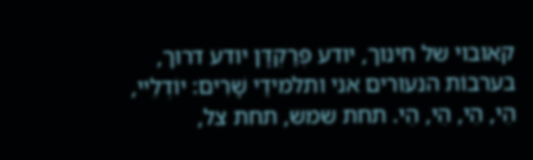קאובוי של חינוך, יודע פְּרַקְדָּן יודע דרוּך, בערבוֹת הנעוּרים אני ותלמידַי שָׁרִים: יוֹדְלֵיי, הֵי, הֵי, הֵי, הֵי. תחת שמש, תחת צל,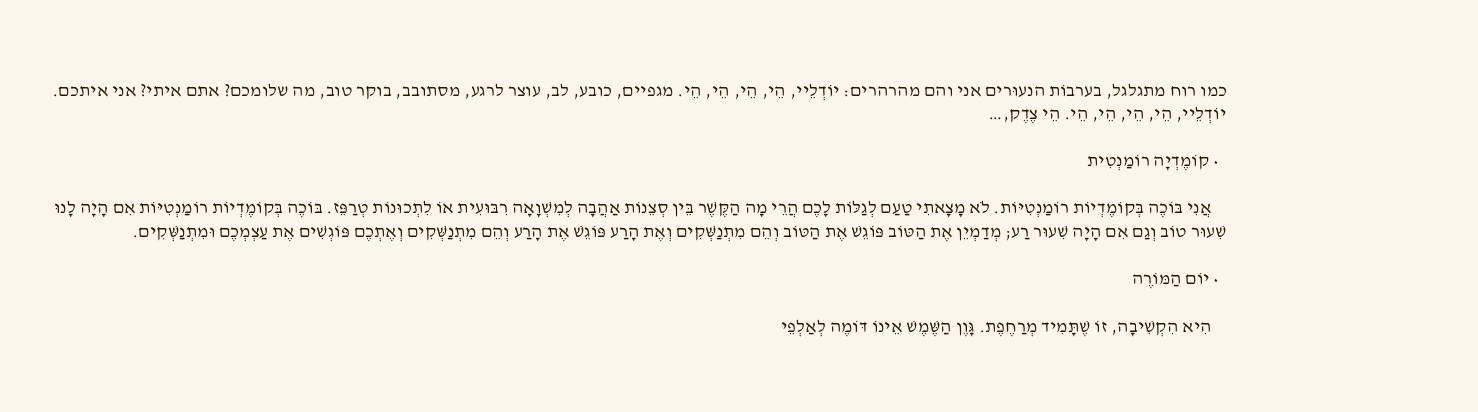כמו רוח מתגלגל, בערבוֹת הנעוּרים אני והם מהרהרים: יוֹדְלֵיי, הֵי, הֵי, הֵי, הֵי. מגפיים, כובע, לב, עוצר לרגע, מסתובב, בוקר טוב, מה שלומכם? אתם איתי? אני איתכם. יוֹדְלֵיי, הֵי, הֵי, הֵי, הֵי. הֵי צֶדֶק,…

  • קוֹמֶדְיָה רוֹמַנְטִית

    אֲנִי בּוֹכֶה בְּקוֹמֶדְיוֹת רוֹמַנְטִיּוֹת. לֹא מָצָאתִי טַעַם לְגַלּוֹת לָכֶם הֲרֵי מָה הַקֶּשֶׁר בֵּין סְצֵנוֹת אַהֲבָה לְמִשְׁוָאָה רִבּוּעִית אוֹ לִתְכוּנוֹת טְרַפֵּז. בּוֹכֶה בְּקוֹמֶדְיוֹת רוֹמַנְטִיּוֹת אִם הָיָה לָנוּ שִׁעוּר טוֹב וְגַם אִם הָיָה שִׁעוּר רַע; מְדַמְיֵן אֶת הַטּוֹב פּוֹגֵשׁ אֶת הַטּוֹב וְהֵם מִתְנַשְּׁקִים וְאֶת הָרַע פּוֹגֵשׁ אֶת הָרַע וְהֵם מִתְנַשְּׁקִים וְאֶתְכֶם פּוֹגְשִׁים אֶת עַצְמְכֶם וּמִתְנַשְּׁקִים.

  • יוֹם הַמּוֹרֶה

    הִיא הִקְשִׁיבָה, זוֹ שֶׁתָּמִיד מְרַחֶפֶת. גָּוֶן הַשֶּׁמֶשׁ אֵינוֹ דּוֹמֶה לְאַלְפֵי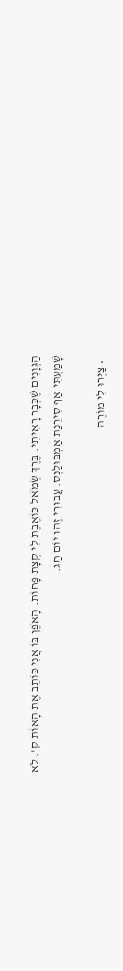הַגְּוָנִים שֶׁכְּבָר רָאִיתִי. בֶּרֶךְ שְׂמֹאל כּוֹאֶבֶת לִי קְצָת פָּחוֹת. הָאֹפֶן בּוֹ אֲנִי כּוֹתֵב אֶת הָאוֹת ק'. לֹא שָׁמַעְתִּי אַף סִירֵנַת אַמְבּוּלַנְס. עֲבוּרִי זֶהוּ יוֹם חַג.

  • צַיְּרוּ לִי מוֹרֶה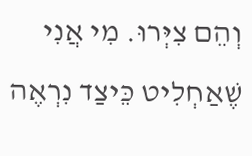וְהֵם צִיְּרוּ. מִי אֲנִי שֶׁאַחְלִיט כֵּיצַד נִרְאֶה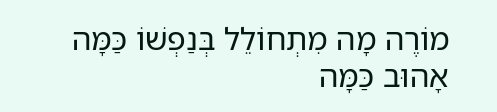מוֹרֶה מָה מִתְחוֹלֵל בְּנַפְשׁוֹ כַּמָּה אָהוּב כַּמָּה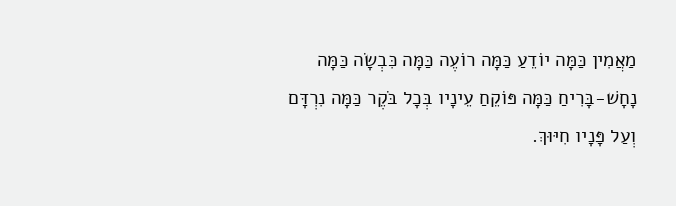מַאֲמִין כַּמָּה יוֹדֵעַ כַּמָּה רוֹעֶה כַּמָּה כִּבְשָׂה כַּמָּה נָחָשׁ-בָּרִיחַ כַּמָּה פּוֹקֵחַ עֵינָיו בְּכָל בֹּקֶר כַּמָּה נִרְדָּם וְעַל פָּנָיו חִיּוּךְ.